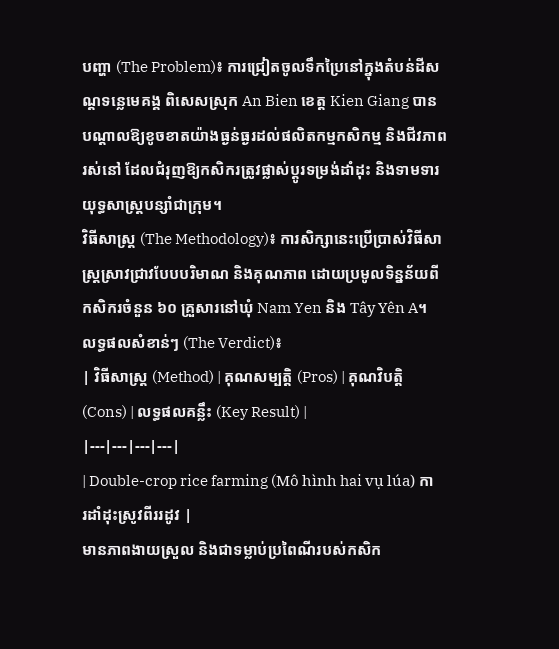បញ្ហា (The Problem)៖ ការជ្រៀតចូលទឹកប្រៃនៅក្នុងតំបន់ដីសណ្ដទន្លេមេគង្គ ពិសេសស្រុក An Bien ខេត្ត Kien Giang បានបណ្តាលឱ្យខូចខាតយ៉ាងធ្ងន់ធ្ងរដល់ផលិតកម្មកសិកម្ម និងជីវភាពរស់នៅ ដែលជំរុញឱ្យកសិករត្រូវផ្លាស់ប្តូរទម្រង់ដាំដុះ និងទាមទារយុទ្ធសាស្ត្របន្សាំជាក្រុម។
វិធីសាស្ត្រ (The Methodology)៖ ការសិក្សានេះប្រើប្រាស់វិធីសាស្ត្រស្រាវជ្រាវបែបបរិមាណ និងគុណភាព ដោយប្រមូលទិន្នន័យពីកសិករចំនួន ៦០ គ្រួសារនៅឃុំ Nam Yen និង Tây Yên A។
លទ្ធផលសំខាន់ៗ (The Verdict)៖
| វិធីសាស្ត្រ (Method) | គុណសម្បត្តិ (Pros) | គុណវិបត្តិ (Cons) | លទ្ធផលគន្លឹះ (Key Result) |
|---|---|---|---|
| Double-crop rice farming (Mô hình hai vụ lúa) ការដាំដុះស្រូវពីររដូវ |
មានភាពងាយស្រួល និងជាទម្លាប់ប្រពៃណីរបស់កសិក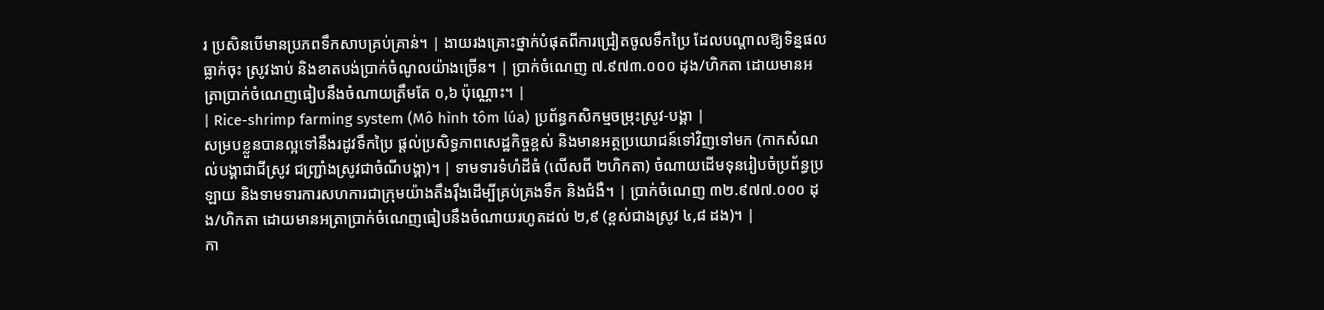រ ប្រសិនបើមានប្រភពទឹកសាបគ្រប់គ្រាន់។ | ងាយរងគ្រោះថ្នាក់បំផុតពីការជ្រៀតចូលទឹកប្រៃ ដែលបណ្តាលឱ្យទិន្នផលធ្លាក់ចុះ ស្រូវងាប់ និងខាតបង់ប្រាក់ចំណូលយ៉ាងច្រើន។ | ប្រាក់ចំណេញ ៧.៩៧៣.០០០ ដុង/ហិកតា ដោយមានអត្រាប្រាក់ចំណេញធៀបនឹងចំណាយត្រឹមតែ ០,៦ ប៉ុណ្ណោះ។ |
| Rice-shrimp farming system (Mô hình tôm lúa) ប្រព័ន្ធកសិកម្មចម្រុះស្រូវ-បង្គា |
សម្របខ្លួនបានល្អទៅនឹងរដូវទឹកប្រៃ ផ្តល់ប្រសិទ្ធភាពសេដ្ឋកិច្ចខ្ពស់ និងមានអត្ថប្រយោជន៍ទៅវិញទៅមក (កាកសំណល់បង្គាជាជីស្រូវ ជញ្ជ្រាំងស្រូវជាចំណីបង្គា)។ | ទាមទារទំហំដីធំ (លើសពី ២ហិកតា) ចំណាយដើមទុនរៀបចំប្រព័ន្ធប្រឡាយ និងទាមទារការសហការជាក្រុមយ៉ាងតឹងរ៉ឹងដើម្បីគ្រប់គ្រងទឹក និងជំងឺ។ | ប្រាក់ចំណេញ ៣២.៩៧៧.០០០ ដុង/ហិកតា ដោយមានអត្រាប្រាក់ចំណេញធៀបនឹងចំណាយរហូតដល់ ២,៩ (ខ្ពស់ជាងស្រូវ ៤,៨ ដង)។ |
កា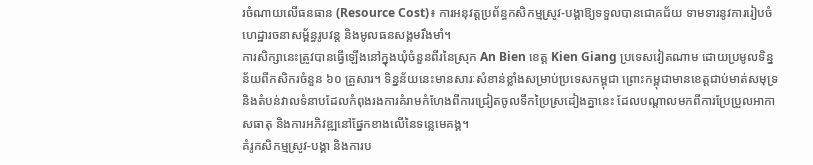រចំណាយលើធនធាន (Resource Cost)៖ ការអនុវត្តប្រព័ន្ធកសិកម្មស្រូវ-បង្គាឱ្យទទួលបានជោគជ័យ ទាមទារនូវការរៀបចំហេដ្ឋារចនាសម្ព័ន្ធរូបវន្ត និងមូលធនសង្គមរឹងមាំ។
ការសិក្សានេះត្រូវបានធ្វើឡើងនៅក្នុងឃុំចំនួនពីរនៃស្រុក An Bien ខេត្ត Kien Giang ប្រទេសវៀតណាម ដោយប្រមូលទិន្នន័យពីកសិករចំនួន ៦០ គ្រួសារ។ ទិន្នន័យនេះមានសារៈសំខាន់ខ្លាំងសម្រាប់ប្រទេសកម្ពុជា ព្រោះកម្ពុជាមានខេត្តជាប់មាត់សមុទ្រ និងតំបន់វាលទំនាបដែលកំពុងរងការគំរាមកំហែងពីការជ្រៀតចូលទឹកប្រៃស្រដៀងគ្នានេះ ដែលបណ្តាលមកពីការប្រែប្រួលអាកាសធាតុ និងការអភិវឌ្ឍនៅផ្នែកខាងលើនៃទន្លេមេគង្គ។
គំរូកសិកម្មស្រូវ-បង្គា និងការប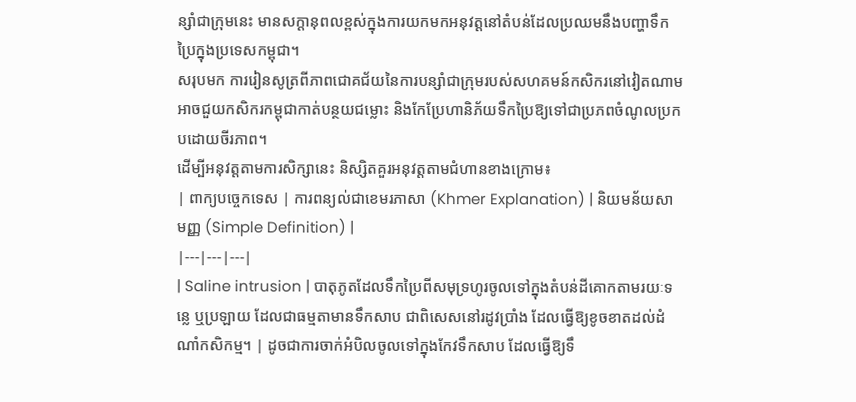ន្សាំជាក្រុមនេះ មានសក្តានុពលខ្ពស់ក្នុងការយកមកអនុវត្តនៅតំបន់ដែលប្រឈមនឹងបញ្ហាទឹកប្រៃក្នុងប្រទេសកម្ពុជា។
សរុបមក ការរៀនសូត្រពីភាពជោគជ័យនៃការបន្សាំជាក្រុមរបស់សហគមន៍កសិករនៅវៀតណាម អាចជួយកសិករកម្ពុជាកាត់បន្ថយជម្លោះ និងកែប្រែហានិភ័យទឹកប្រៃឱ្យទៅជាប្រភពចំណូលប្រកបដោយចីរភាព។
ដើម្បីអនុវត្តតាមការសិក្សានេះ និស្សិតគួរអនុវត្តតាមជំហានខាងក្រោម៖
| ពាក្យបច្ចេកទេស | ការពន្យល់ជាខេមរភាសា (Khmer Explanation) | និយមន័យសាមញ្ញ (Simple Definition) |
|---|---|---|
| Saline intrusion | បាតុភូតដែលទឹកប្រៃពីសមុទ្រហូរចូលទៅក្នុងតំបន់ដីគោកតាមរយៈទន្លេ ឬប្រឡាយ ដែលជាធម្មតាមានទឹកសាប ជាពិសេសនៅរដូវប្រាំង ដែលធ្វើឱ្យខូចខាតដល់ដំណាំកសិកម្ម។ | ដូចជាការចាក់អំបិលចូលទៅក្នុងកែវទឹកសាប ដែលធ្វើឱ្យទឹ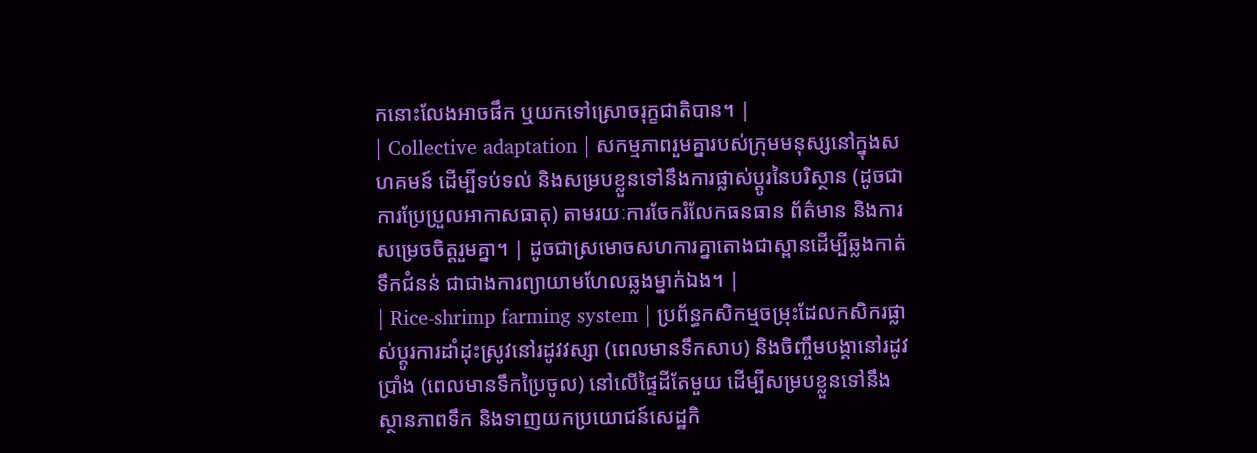កនោះលែងអាចផឹក ឬយកទៅស្រោចរុក្ខជាតិបាន។ |
| Collective adaptation | សកម្មភាពរួមគ្នារបស់ក្រុមមនុស្សនៅក្នុងសហគមន៍ ដើម្បីទប់ទល់ និងសម្របខ្លួនទៅនឹងការផ្លាស់ប្តូរនៃបរិស្ថាន (ដូចជាការប្រែប្រួលអាកាសធាតុ) តាមរយៈការចែករំលែកធនធាន ព័ត៌មាន និងការសម្រេចចិត្តរួមគ្នា។ | ដូចជាស្រមោចសហការគ្នាតោងជាស្ពានដើម្បីឆ្លងកាត់ទឹកជំនន់ ជាជាងការព្យាយាមហែលឆ្លងម្នាក់ឯង។ |
| Rice-shrimp farming system | ប្រព័ន្ធកសិកម្មចម្រុះដែលកសិករផ្លាស់ប្តូរការដាំដុះស្រូវនៅរដូវវស្សា (ពេលមានទឹកសាប) និងចិញ្ចឹមបង្គានៅរដូវប្រាំង (ពេលមានទឹកប្រៃចូល) នៅលើផ្ទៃដីតែមួយ ដើម្បីសម្របខ្លួនទៅនឹងស្ថានភាពទឹក និងទាញយកប្រយោជន៍សេដ្ឋកិ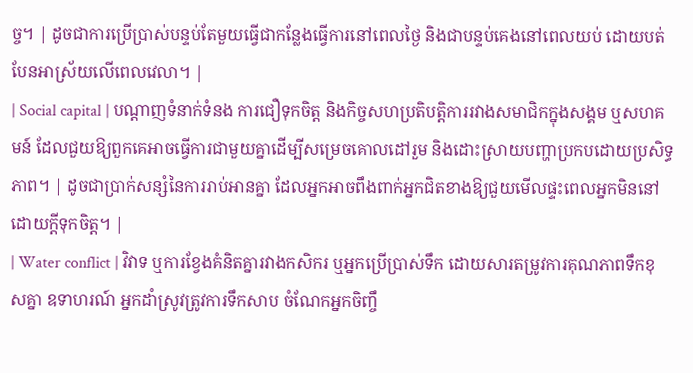ច្ច។ | ដូចជាការប្រើប្រាស់បន្ទប់តែមួយធ្វើជាកន្លែងធ្វើការនៅពេលថ្ងៃ និងជាបន្ទប់គេងនៅពេលយប់ ដោយបត់បែនអាស្រ័យលើពេលវេលា។ |
| Social capital | បណ្តាញទំនាក់ទំនង ការជឿទុកចិត្ត និងកិច្ចសហប្រតិបត្តិការរវាងសមាជិកក្នុងសង្គម ឬសហគមន៍ ដែលជួយឱ្យពួកគេអាចធ្វើការជាមួយគ្នាដើម្បីសម្រេចគោលដៅរួម និងដោះស្រាយបញ្ហាប្រកបដោយប្រសិទ្ធភាព។ | ដូចជាប្រាក់សន្សំនៃការរាប់អានគ្នា ដែលអ្នកអាចពឹងពាក់អ្នកជិតខាងឱ្យជួយមើលផ្ទះពេលអ្នកមិននៅដោយក្តីទុកចិត្ត។ |
| Water conflict | វិវាទ ឬការខ្វែងគំនិតគ្នារវាងកសិករ ឬអ្នកប្រើប្រាស់ទឹក ដោយសារតម្រូវការគុណភាពទឹកខុសគ្នា ឧទាហរណ៍ អ្នកដាំស្រូវត្រូវការទឹកសាប ចំណែកអ្នកចិញ្ចឹ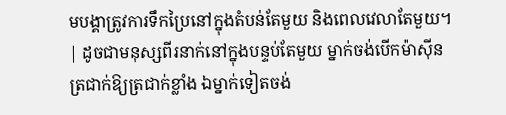មបង្គាត្រូវការទឹកប្រៃនៅក្នុងតំបន់តែមួយ និងពេលវេលាតែមួយ។ | ដូចជាមនុស្សពីរនាក់នៅក្នុងបន្ទប់តែមួយ ម្នាក់ចង់បើកម៉ាស៊ីនត្រជាក់ឱ្យត្រជាក់ខ្លាំង ឯម្នាក់ទៀតចង់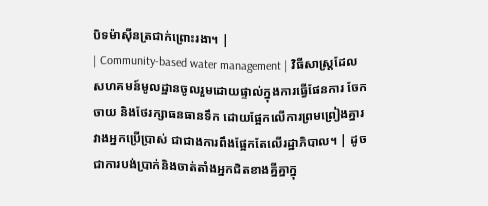បិទម៉ាស៊ីនត្រជាក់ព្រោះរងា។ |
| Community-based water management | វិធីសាស្ត្រដែលសហគមន៍មូលដ្ឋានចូលរួមដោយផ្ទាល់ក្នុងការធ្វើផែនការ ចែកចាយ និងថែរក្សាធនធានទឹក ដោយផ្អែកលើការព្រមព្រៀងគ្នារវាងអ្នកប្រើប្រាស់ ជាជាងការពឹងផ្អែកតែលើរដ្ឋាភិបាល។ | ដូចជាការបង់ប្រាក់និងចាត់តាំងអ្នកជិតខាងគ្នីគ្នាក្នុ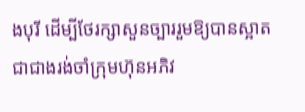ងបុរី ដើម្បីថែរក្សាសួនច្បាររួមឱ្យបានស្អាត ជាជាងរង់ចាំក្រុមហ៊ុនអភិវ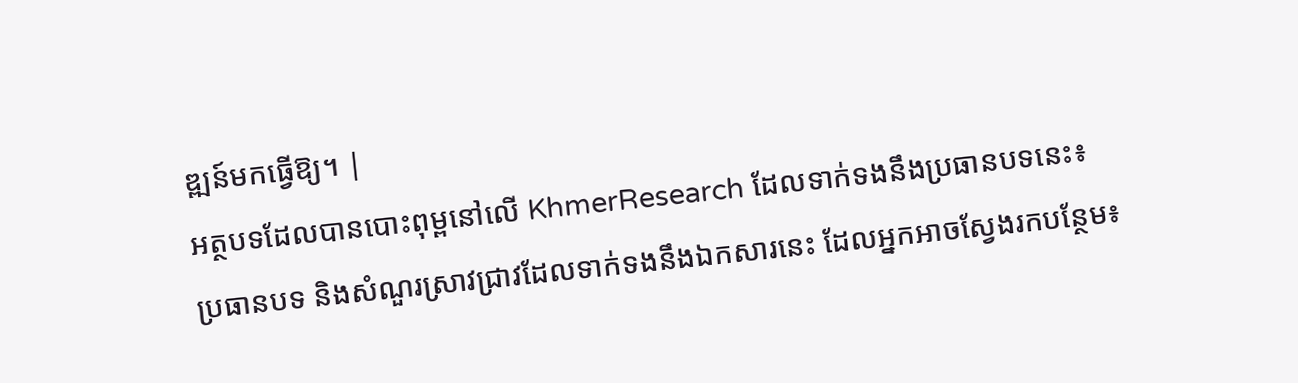ឌ្ឍន៍មកធ្វើឱ្យ។ |
អត្ថបទដែលបានបោះពុម្ពនៅលើ KhmerResearch ដែលទាក់ទងនឹងប្រធានបទនេះ៖
ប្រធានបទ និងសំណួរស្រាវជ្រាវដែលទាក់ទងនឹងឯកសារនេះ ដែលអ្នកអាចស្វែងរកបន្ថែម៖